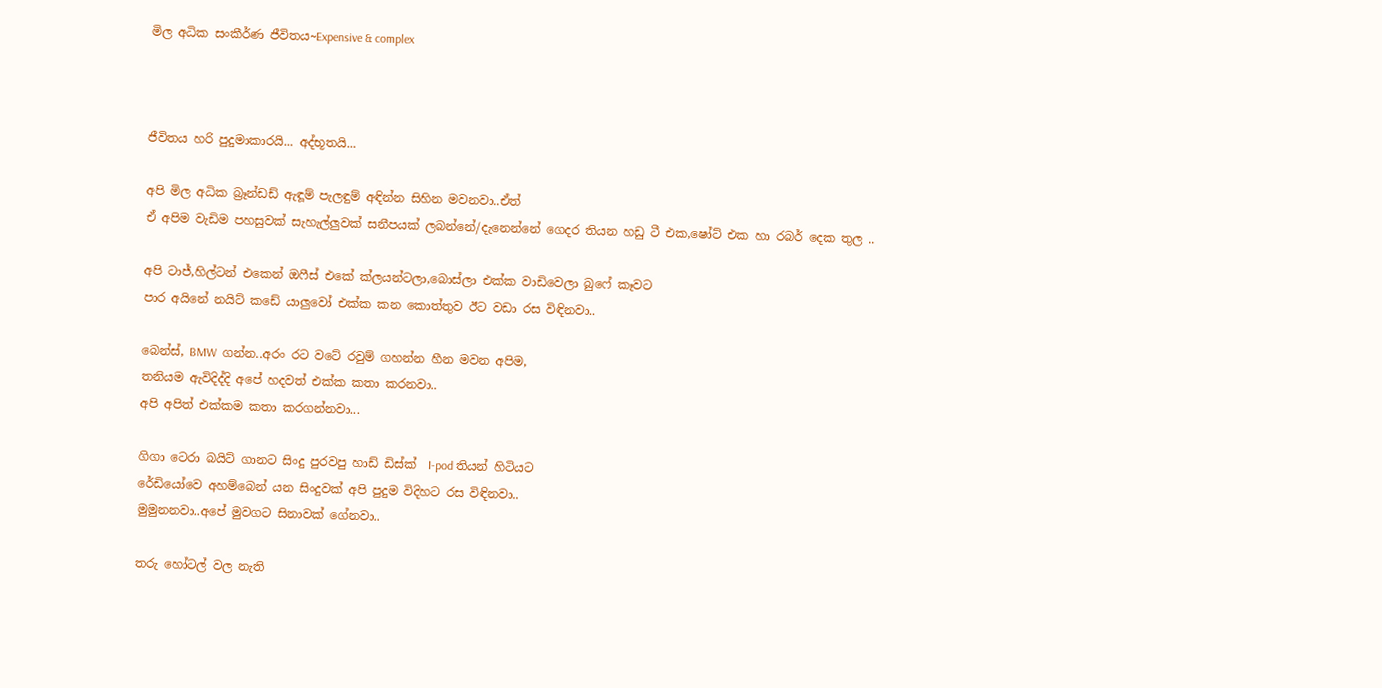මිල අධික සංකීර්ණ ජීවිතය~Expensive & complex



ජීවිතය හරි පුදුමාකාරයි... අද්භූතයි...

අපි මිල අධික බ්‍රෑන්ඩඩ් ඇඳූම් පැලඳුම් අඳින්න සිහින මවනවා..ඒත්
ඒ අපිම වැඩිම පහසුවක් සැහැල්ලුවක් සනීපයක් ලබන්නේ/දැනෙන්නේ ගෙදර තියන හඩු ටී එක,ෂෝට් එක හා රබර් දෙක තුල ..

අපි ටාජ්,හිල්ටන් එකෙන් ඔෆීස් එකේ ක්ලයන්ටලා,බොස්ලා එක්ක වාඩිවෙලා බුෆේ කෑවට
පාර අයිනේ නයිට් කඩේ යාලුවෝ එක්ක කන කොත්තුව ඊට වඩා රස විඳිනවා..

බෙන්ස්, BMW  ගන්න..අරං රට වටේ රවුම් ගහන්න හීන මවන අපිම,
තනියම ඇවිදිද්දි අපේ හදවත් එක්ක කතා කරනවා..
අපි අපිත් එක්කම කතා කරගන්නවා...

ගිගා ටෙරා බයිට් ගානට සිංදු පුරවපු හාඩ් ඩිස්ක්  I-pod තියන් හිටියට
රේඩියෝවෙ අහම්බෙන් යන සිංදුවක් අපි පුදුම විදිහට රස විඳිනවා..
මුමුනනවා..අපේ මුවගට සිනාවක් ගේනවා..

තරු හෝටල් වල නැති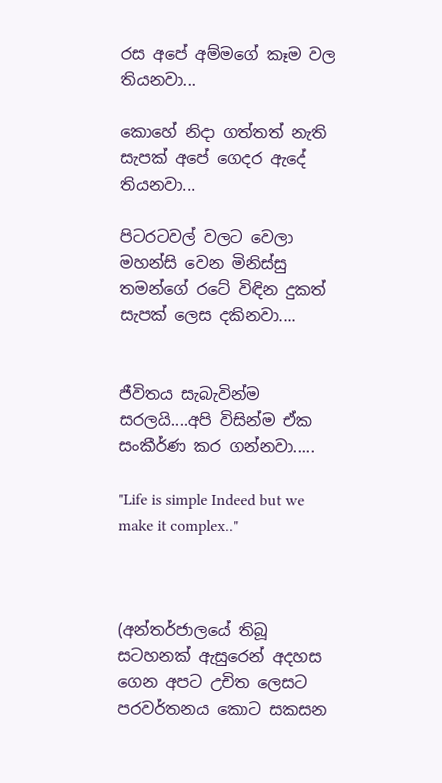රස අපේ අම්මගේ කෑම වල තියනවා...

කොහේ නිදා ගත්තත් නැති සැපක් අපේ ගෙදර ඇදේ තියනවා...

පිටරටවල් වලට වෙලා මහන්සි වෙන මිනිස්සු තමන්ගේ රටේ විඳින දුකත් සැපක් ලෙස දකිනවා....


ජීවිතය සැබැවින්ම සරලයි....අපි විසින්ම ඒක සංකීර්ණ කර ගන්නවා.....

"Life is simple Indeed but we make it complex.."



(අන්තර්ජාලයේ තිබූ සටහනක් ඇසුරෙන් අදහස ගෙන අපට උචිත ලෙසට පරවර්තනය කොට සකසන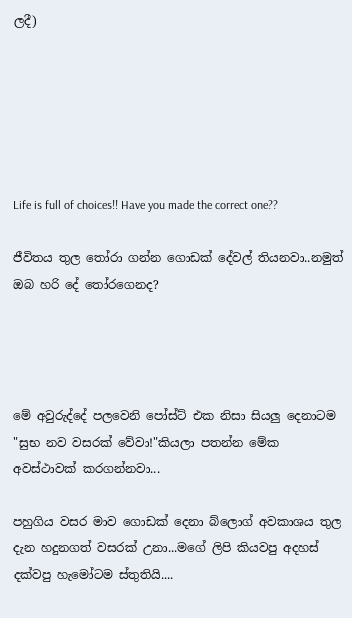ලදී)






Life is full of choices!! Have you made the correct one??

ජීවිතය තුල තෝරා ගන්න ගොඩක් දේවල් තියනවා..නමුත් ඔබ හරි දේ තෝරගෙනද?




මේ අවුරුද්දේ පලවෙනි පෝස්ට් එක නිසා සියලු දෙනාටම "සුභ නව වසරක් වේවා!"කියලා පතන්න මේක අවස්ථාවක් කරගන්නවා...

පහුගිය වසර මාව ගොඩක් දෙනා බ්ලොග් අවකාශය තුල දැන හදුනගත් වසරක් උනා...මගේ ලිපි කියවපු අදහස් දක්වපු හැමෝටම ස්තුතියි....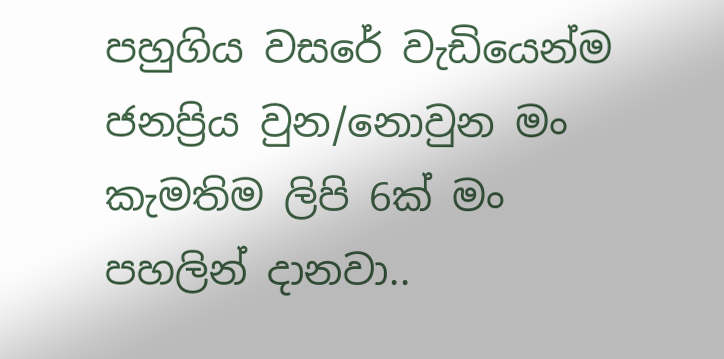පහුගිය වසරේ වැඩියෙන්ම ජනප්‍රිය වුන/නොවුන මං කැමතිම ලිපි 6ක් මං පහලින් දානවා..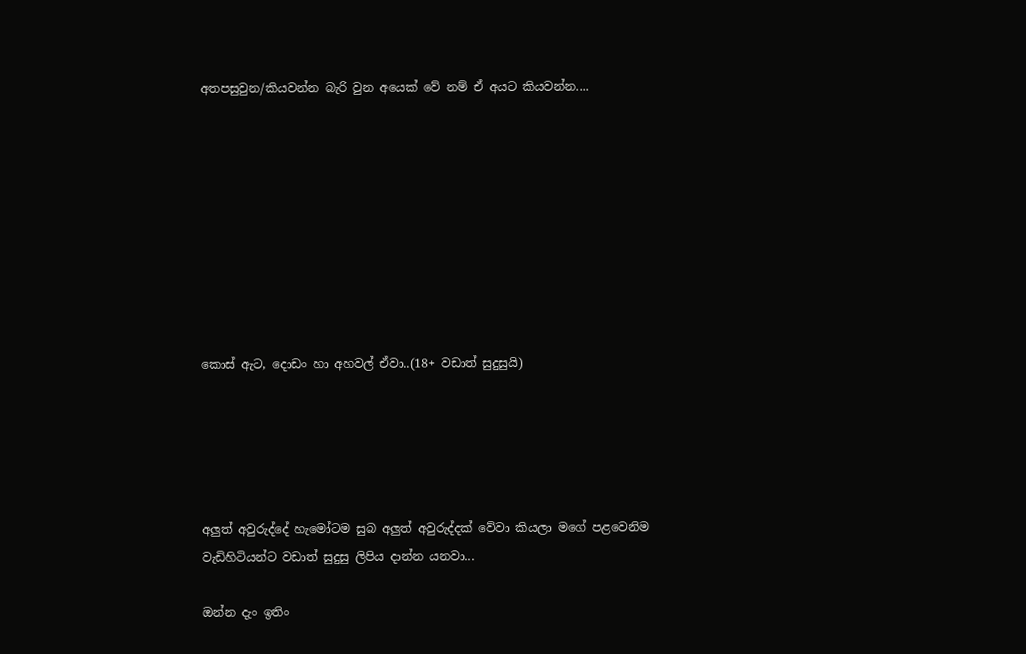අතපසුවුන/කියවන්න බැරි වුන අයෙක් වේ නම් ඒ අයට කියවන්න....









කොස් ඇට, දොඩං හා අහවල් ඒවා..(18+ වඩාත් සුදුසුයි)





අලුත් අවුරුද්දේ හැමෝටම සුබ අලුත් අවුරුද්දක් වේවා කියලා මගේ පළවෙනිම වැඩිහිටියන්ට වඩාත් සුදුසු ලිපිය දාන්න යනවා...

ඔන්න දැං ඉතිං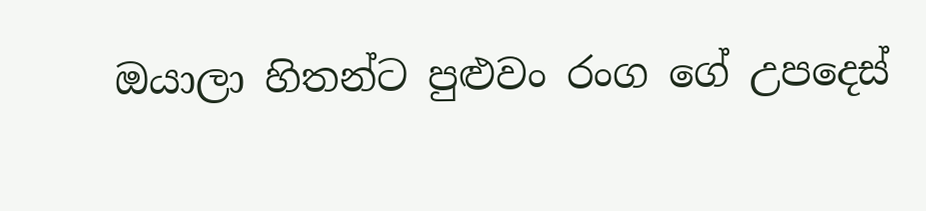ඔයාලා හිතන්ට පුළුවං රංග ගේ උපදෙස්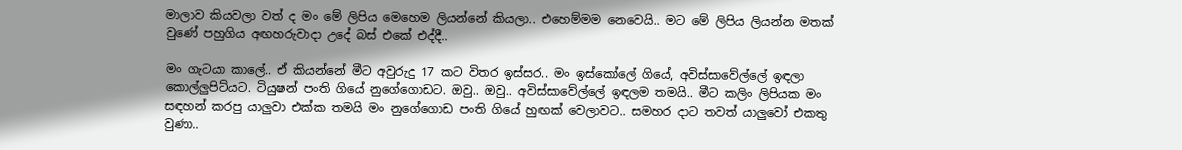මාලාව කියවලා වත් ද මං මේ ලිපිය මෙහෙම ලියන්නේ කියලා.. එහෙම්මම නෙවෙයි.. මට මේ ලිපිය ලියන්න මතක් වුණේ පහුගිය අඟහරුවාදා උදේ බස් එකේ එද්දී..

මං ගැටයා කාලේ.. ඒ කියන්නේ මීට අවුරුදු 17 කට විතර ඉස්සර.. මං ඉස්කෝලේ ගියේ, අවිස්සාවේල්ලේ ඉඳලා කොල්ලුපිට්යට. ටියුෂන් පංති ගියේ නුගේගොඩට. ඔවු.. ඔවු.. අවිස්සාවේල්ලේ ඉඳලම තමයි.. මීට කලිං ලිපියක මං සඳහන් කරපු යාලුවා එක්ක තමයි මං නුගේගොඩ පංති ගියේ හුඟක් වෙලාවට.. සමහර දාට තවත් යාලුවෝ එකතු වුණා..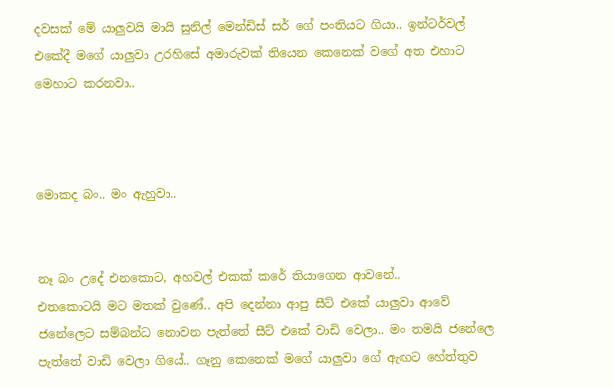දවසක් මේ යාලුවයි මායි සුනිල් මෙන්ඩිස් සර් ගේ පංතියට ගියා.. ඉන්ටර්වල් එකේදී මගේ යාලුවා උරහිසේ අමාරුවක් තියෙන කෙනෙක් වගේ අත එහාට මෙහාට කරනවා..



මොකද බං.. මං ඇහුවා..


නෑ බං උදේ එනකොට, අහවල් එකක් කරේ තියාගෙන ආවනේ..
එතකොටයි මට මතක් වුණේ.. අපි දෙන්නා ආපු සීට් එකේ යාලුවා ආවේ ජනේලෙට සම්බන්ධ නොවන පැත්තේ සීට් එකේ වාඩි වෙලා.. මං තමයි ජනේලෙ පැත්තේ වාඩි වෙලා ගියේ.. ගෑනු කෙනෙක් මගේ යාලුවා ගේ ඇඟට හේත්තුව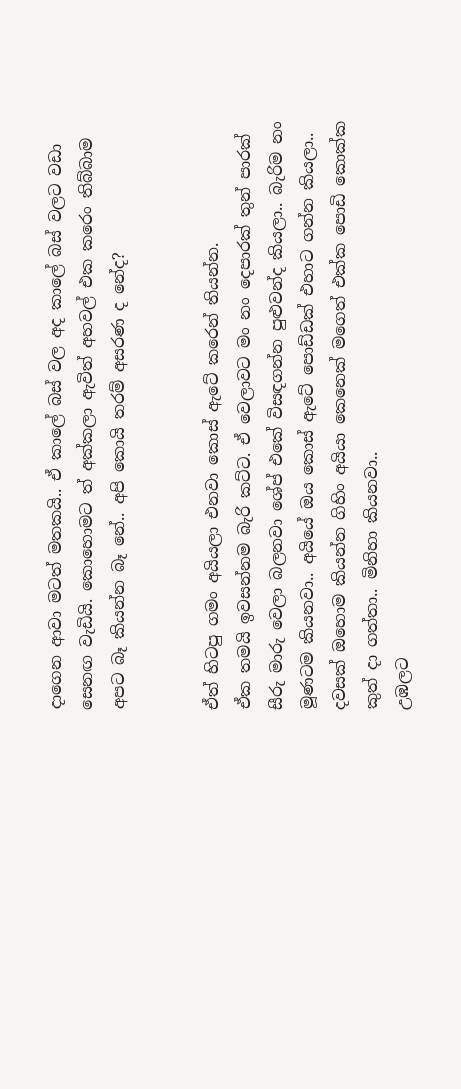දාගෙන ආවා මටත් මතකයි.. ඒ කාලේ බස් වල අද කාලේ බස් වලට වඩා සෙනඟ වැඩියි. කොහොමට ත් අක්කලා ඇවිත් අහවල් එක කරෙං තිබ්බාම අපට බෑ කියන්න බෑ නේ.. අපි කොයි තරම් අසරණ ද නේද?


ඒත් හිටපු ගමං අයියලා එනවා කොස් ඇටේ කරෙන් තියන්න.
ඒක තමයි ඉවසන්නම බැරි කට්ට. ඒ වෙලාවට මං නං දෙපාරක් තුන් පාරක් සීරු මාරු වෙලා බලනවා ශේප් එකේ විසඳගන්න පුළුවන්ද කියලා.. බැරිම නං මූණටම කියනවා.. අයියේ ඔය කොස් ඇටේ පොඩ්ඩක් එහාට ගන්න කියලා.. දවසක් ඔහොම කියන්න ගිහිං අයියා කෙනෙක් මගෙත් එක්ක පොඩි කොක්ක කුත් දා ගත්තා.. මිනිහා කියනවා..
උඹලට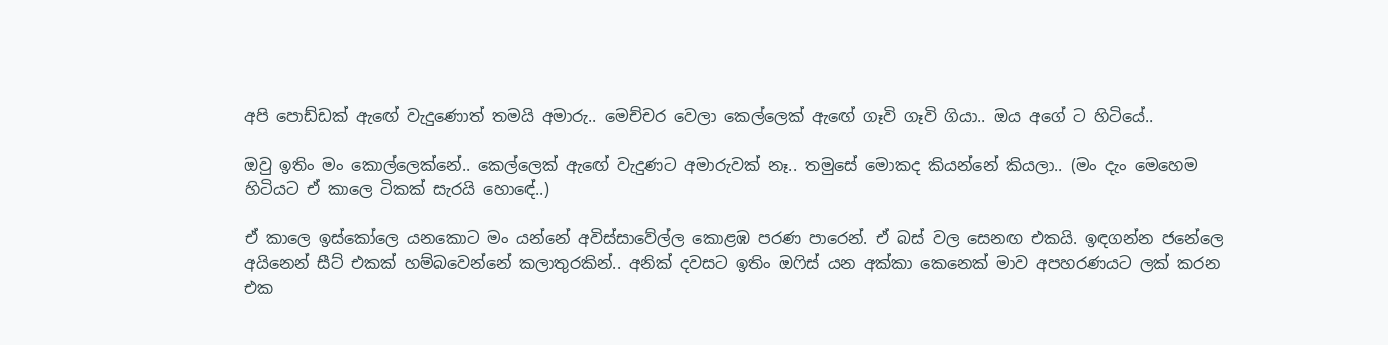අපි පොඩ්ඩක් ඇඟේ වැදුණොත් තමයි අමාරු.. මෙච්චර වෙලා කෙල්ලෙක් ඇඟේ ගෑවි ගෑවි ගියා.. ඔය අගේ ට හිටියේ..

ඔවු ඉතිං මං කොල්ලෙක්නේ.. කෙල්ලෙක් ඇඟේ වැදුණට අමාරුවක් නෑ.. තමුසේ මොකද කියන්නේ කියලා.. (මං දැං මෙහෙම හිටියට ඒ කාලෙ ටිකක් සැරයි හොඳේ..)

ඒ කාලෙ ඉස්කෝලෙ යනකොට මං යන්නේ අවිස්සාවේල්ල කොළඹ පරණ පාරෙන්. ඒ බස් වල සෙනඟ එකයි. ඉඳගන්න ජනේලෙ අයිනෙන් සීට් එකක් හම්බවෙන්නේ කලාතුරකින්.. අනික් දවසට ඉතිං ඔෆිස් යන අක්කා කෙනෙක් මාව අපහරණයට ලක් කරන එක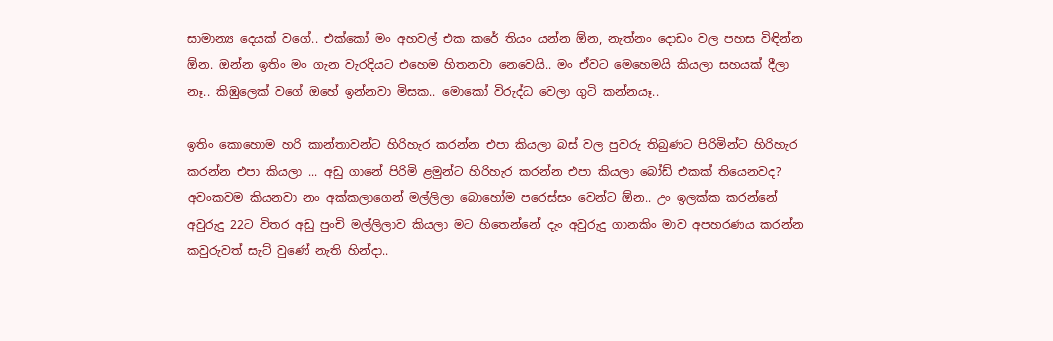සාමාන්‍ය දෙයක් වගේ.. එක්කෝ මං අහවල් එක කරේ තියං යන්න ඕන, නැත්නං දොඩං වල පහස විඳින්න ඕන. ඔන්න ඉතිං මං ගැන වැරදියට එහෙම හිතනවා නෙවෙයි.. මං ඒවට මෙහෙමයි කියලා සහයක් දීලා නෑ.. කිඹුලෙක් වගේ ඔහේ ඉන්නවා මිසක.. මොකෝ විරුද්ධ වෙලා ගුටි කන්නයෑ..

ඉතිං කොහොම හරි කාන්තාවන්ට හිරිහැර කරන්න එපා කියලා බස් වල පුවරු තිබුණට පිරිමින්ට හිරිහැර කරන්න එපා කියලා ... අඩු ගානේ පිරිමි ළමුන්ට හිරිහැර කරන්න එපා කියලා බෝඩ් එකක් තියෙනවද?
අවංකවම කියනවා නං අක්කලාගෙන් මල්ලිලා බොහෝම පරෙස්සං වෙන්ට ඕන.. උං ඉලක්ක කරන්නේ අවුරුදු 22ට විතර අඩු පුංචි මල්ලිලාව කියලා මට හිතෙන්නේ දැං අවුරුදු ගානකිං මාව අපහරණය කරන්න කවුරුවත් සැට් වුණේ නැති හින්දා..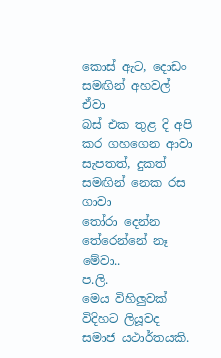කොස් ඇට, දොඩං සමඟින් අහවල් ඒවා
බස් එක තුළ දි අපි කර ගහගෙන ආවා
සැපතත්, දුකත් සමඟින් නෙක රස ගාවා
තෝරා දෙන්න තේරෙන්නේ නෑ මේවා..
ප.ලි.
මෙය විහිලුවක් විදිහට ලියූවද සමාජ යථාර්තයකි.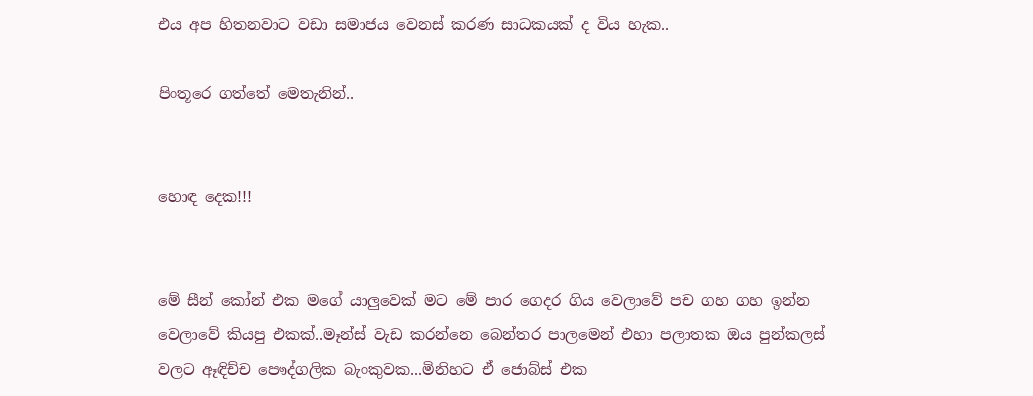එය අප හිතනවාට වඩා සමාජය වෙනස් කරණ සාධකයක් ද විය හැක..

පිංතූරෙ ගත්තේ මෙතැනින්..


හොඳ දෙක!!!


මේ සීන් කෝන් එක මගේ යාලුවෙක් මට මේ පාර ගෙදර ගිය වෙලාවේ පච ගහ ගහ ඉන්න වෙලාවේ කියපු එකක්..මෑන්ස් වැඩ කරන්නෙ බෙන්තර පාලමෙන් එහා පලාතක ඔය පුන්කලස් වලට ඈඳිච්ච පෞද්ගලික බැංකුවක...මිනිහට ඒ ජොබ්ස් එක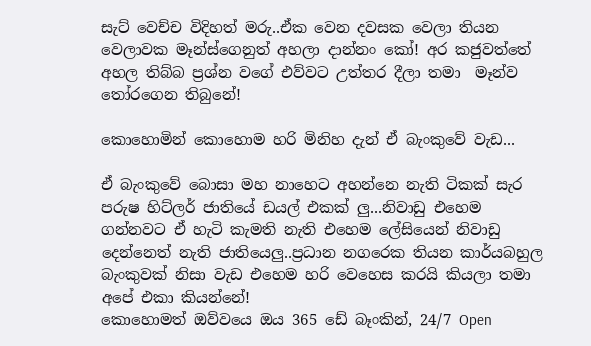සැට් වෙච්ච විදිහත් මරු..ඒක වෙන දවසක වෙලා තියන වෙලාවක මෑන්ස්ගෙනුත් අහලා දාන්නං කෝ! අර කජුවත්තේ අහල තිබ්බ ප්‍රශ්න වගේ එව්වට උත්තර දීලා තමා  මෑන්ව තෝරගෙන තිබුනේ!

කොහොමින් කොහොම හරි මිනිහ දැන් ඒ බැංකුවේ වැඩ...

ඒ බැංකුවේ බොසා මහ නාහෙට අහන්නෙ නැති ටිකක් සැර පරුෂ හිට්ලර් ජාතියේ ඩයල් එකක් ලු...නිවාඩු එහෙම ගන්නවට ඒ හැටි කැමති නැති එහෙම ලේසියෙන් නිවාඩු දෙන්නෙත් නැති ජාතියෙලු..ප්‍රධාන නගරෙක තියන කාර්යබහුල බැංකුවක් නිසා වැඩ එහෙම හරි වෙහෙස කරයි කියලා තමා අපේ එකා කියන්නේ!
කොහොමත් ඔව්වයෙ ඔය 365 ඩේ බෑංකින්, 24/7 Open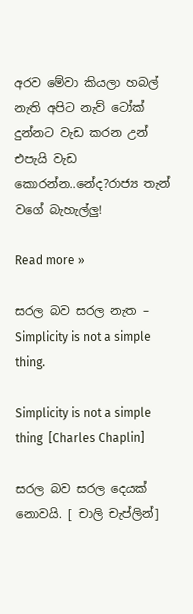අරව මේවා කියලා හබල් නැති අපිට නැව් ටෝක් දුන්නට වැඩ කරන උන් එපැයි වැඩ කොරන්න..නේද?රාජ්‍ය තැන් වගේ බැහැල්ලු!

Read more »

සරල බව සරල නැත – Simplicity is not a simple thing.

Simplicity is not a simple thing  [Charles Chaplin]

සරල බව සරල දෙයක් නොවයි. [ චාලි චැප්ලින්]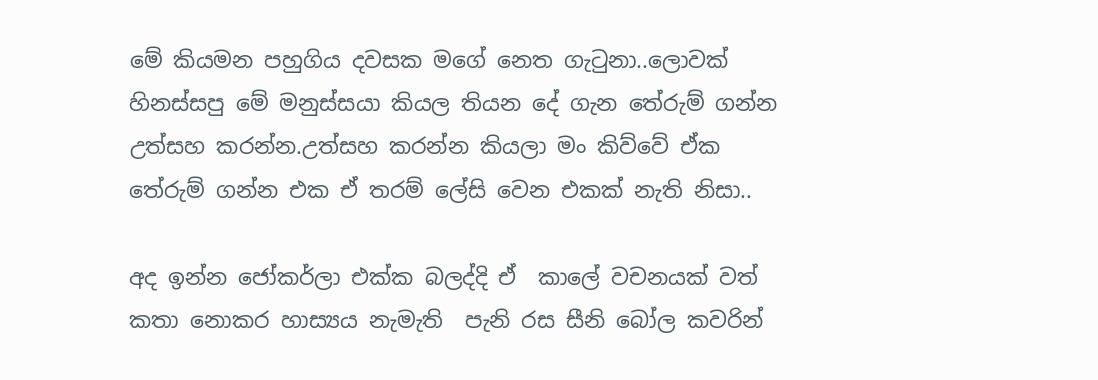මේ කියමන පහුගිය දවසක මගේ නෙත ගැටුනා..ලොවක් හිනස්සපු මේ මනුස්සයා කියල තියන දේ ගැන තේරුම් ගන්න උත්සහ කරන්න.උත්සහ කරන්න කියලා මං කිව්වේ ඒක තේරුම් ගන්න එක ඒ තරම් ලේසි වෙන එකක් නැති නිසා..

අද ඉන්න ජෝකර්ලා එක්ක බලද්දි ඒ  කාලේ වචනයක් වත් කතා නොකර හාස්‍යය නැමැති  පැනි රස සීනි බෝල කවරින්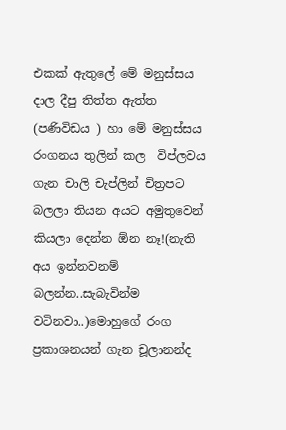එකක් ඇතුලේ මේ මනුස්සය දාල දීපු තිත්ත ඇත්ත (පණිවිඩය ) හා මේ මනුස්සය රංගනය තුලින් කල  විප්ලවය ගැන චාලි චැප්ලින් චිත්‍රපට බලලා තියන අයට අමුතුවෙන් කියලා දෙන්න ඕන නෑ!(නැති අය ඉන්නවනම් බලන්න..සැබැවින්ම වටිනවා..)මොහුගේ රංග ප්‍රකාශනයන් ගැන චූලානන්ද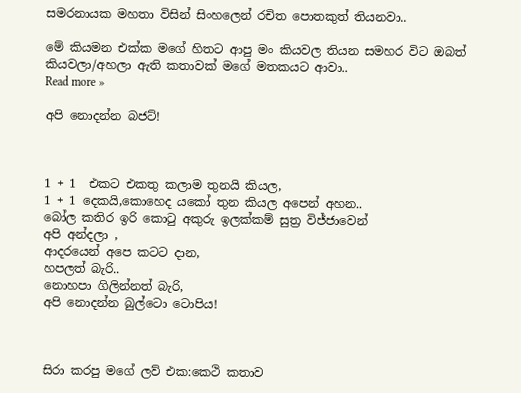සමරනායක මහතා විසින් සිංහලෙන් රචිත පොතකුත් තියනවා..

මේ කියමන එක්ක මගේ හිතට ආපු මං කියවල තියන සමහර විට ඔබත් කියවලා/අහලා ඇති කතාවක් මගේ මතකයට ආවා..
Read more »

අපි නොදන්න බජට්!



1 + 1  එකට එකතු කලාම තුනයි කියල,
1 + 1 දෙකයි,කොහෙද යකෝ තුන කියල අපෙන් අහන..
බෝල කතිර ඉරි කොටු අකුරු ඉලක්කම් සුත්‍ර විජ්ජාවෙන්
අපි අන්දලා ,
ආදරයෙන් අපෙ කටට දාන,
හපලත් බැරි..
නොහපා ගිලින්නත් බැරි,
අපි නොදන්න බුල්ටො ටොපිය!



සිරා කරපු මගේ ලව් එක:කෙථි කතාව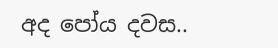අද පෝය දවස..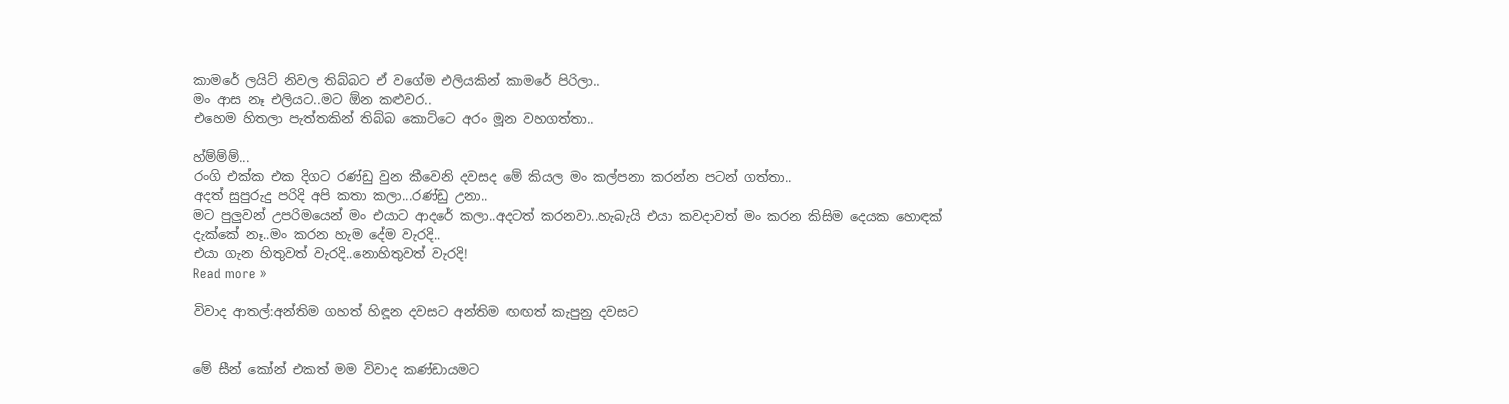කාමරේ ලයිට් නිවල තිබ්බට ඒ වගේම එලියකින් කාමරේ පිරිලා..
ම‍ං ආස නෑ එලියට..මට ඕන කළුවර..
එහෙම හිතලා පැත්තකින් තිබ්බ කොට්ටෙ අරං මූන වහගත්තා..

හ්ම්ම්ම්...
රංගි එක්ක එක දිගට රණ්ඩු වුන කීවෙනි දවසද මේ කියල මං කල්පනා කරන්න පටන් ගත්තා..
අදත් සුපුරුදු පරිදි අපි කතා කලා...රණ්ඩු උනා..
මට පුලුවන් උපරිමයෙන් මං එයාට ආදරේ කලා..අදටත් කරනවා..හැබැයි එයා කවදාවත් ම‍ං කරන කිසිම දෙයක හොඳක් දැක්කේ නෑ..ම‍ං කරන හැම දේම වැරදි..
එයා ගැන හිතුවත් වැරදි..නොහිතුවත් වැරදි!
Read more »

විවාද ආතල්:අන්තිම ගහත් හිඳූන දවසට අන්තිම ඟඟත් කැපුනු දවසට


මේ සීන් කෝන් එකත් ම‍ම විවාද කණ්ඩායමට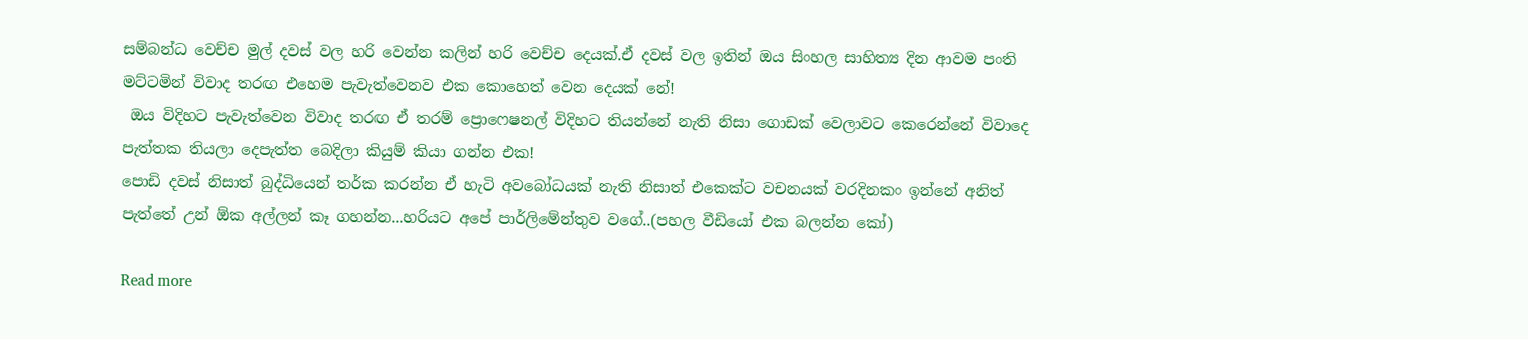සම්බන්ධ වෙච්ච මුල් දවස් වල හරි වෙන්න කලින් හරි වෙච්ච දෙයක්.ඒ දවස් වල ඉතින් ඔය සිංහල සාහිත්‍ය දින ආවම පංති මට්ටමින් විවාද තරඟ එහෙම පැවැත්වෙනව එක කොහෙත් වෙන දෙයක් නේ!
 ඔය විදිහට පැවැත්වෙන විවාද තරඟ ඒ තරම් ප්‍රොෆෙෂනල් විදිහට තියන්නේ නැති නිසා ගොඩක් වෙලාවට කෙරෙන්නේ විවාදෙ පැත්තක තියලා දෙපැත්ත බෙදිලා කියුම් කියා ගන්න එක!
පොඩි දවස් නිසාත් බුද්ධියෙන් තර්ක කරන්න ඒ හැටි අවබෝධයක් නැති නිසාත් එකෙක්ට වචනයක් වරදිනක‍‍ං ඉන්නේ අනිත් පැත්තේ උන් ඕක අල්ලන් කෑ ගහන්න...හරියට අපේ පාර්ලිමේන්තුව වගේ..(පහල වීඩි‍යෝ එක බලන්න කෝ)

Read more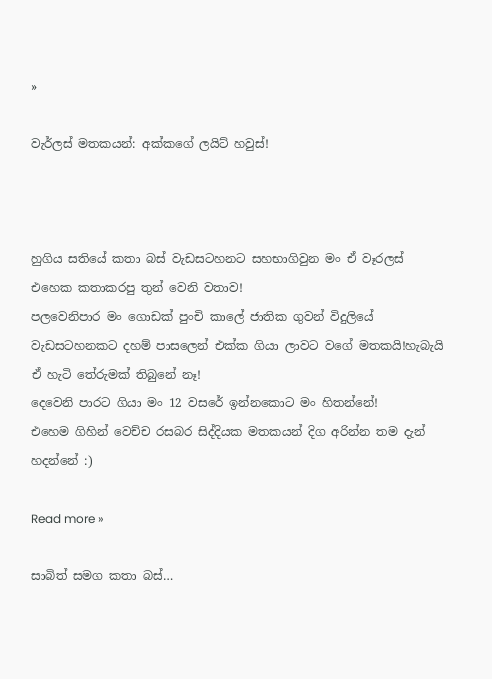»

වැර්ලස් මතකයන්: අක්කගේ ලයිට් හවුස්!



හුගිය සතියේ කතා බස් වැඩසටහනට සහභාගිවුන මං ඒ වෑරලස් එහෙක කතාකරපු තුන් වෙනි වතාව!
පලවෙනිපාර මං ගොඩක් පුංචි කාලේ ජාතික ගුවන් විදුලියේ වැඩසටහනකට දහම් පාසලෙන් එක්ක ගියා ලාවට වගේ මතකයි!හැබැයි ඒ හැටි තේරුමක් තිබුනේ නෑ!
දෙවෙනි පාරට ගියා මං 12 වසරේ ඉන්නකොට මං හිතන්නේ!
එහෙම ගිහින් වෙච්ච රසබර සිද්දියක මතකයන් දිග අරින්න තම දැන් හදන්නේ :)

Read more »

සාබිත් සමග කතා බස්…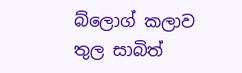බ්ලොග් කලාව තුල සාබිත්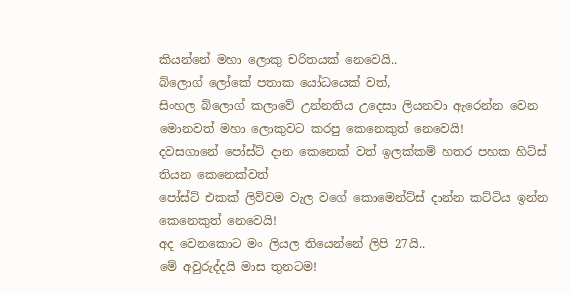කියන්නේ මහා ලොකු චරිතයක් නෙවෙයි..
බ්ලොග් ලෝකේ පතාක යෝධයෙක් වත්,
සිංහල බ්ලොග් කලාවේ උන්නතිය උදෙසා ලියනවා ඇරෙන්න වෙන මොනවත් මහා ලොකුවට කරපු කෙනෙකුත් නෙවෙයි!
දවසගානේ පෝස්ට් දාන කෙනෙක් වත් ඉලක්කම් හතර පහක හිට්ස් තියන කෙනෙක්වත්
පෝස්ට් එකක් ලිව්වම වැල වගේ කොමෙන්ට්ස් දාන්න කට්ටිය ඉන්න කෙනෙකුත් නෙවෙයි!
අද වෙනකොට මං ලියල තියෙන්නේ ලිපි 27යි..
මේ අවුරුද්දයි මාස තුනටම!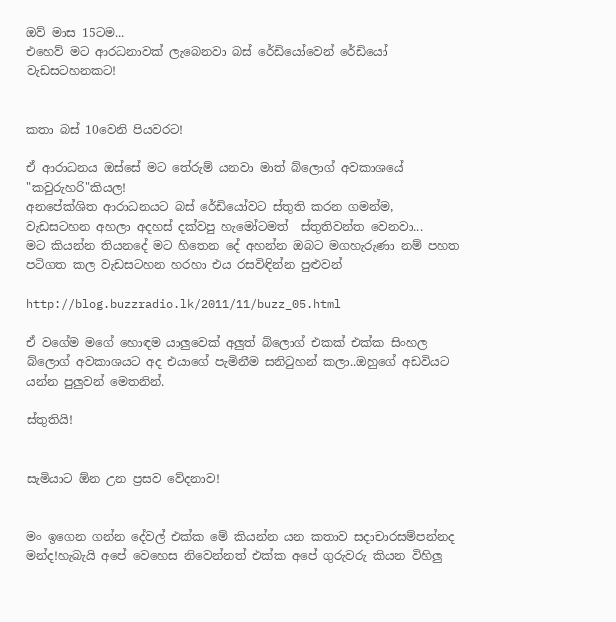ඔව් මාස 15ටම...
එහෙව් මට ආරධනාවක් ලැබෙනවා බස් රේඩියෝවෙන් රේඩියෝ වැඩසටහනකට!


කතා බස් 10වෙනි පියවරට!

ඒ ආරාධනය ඔස්සේ මට තේරුම් යනවා මාත් බ්ලොග් අවකාශයේ "කවුරුහරි"කියල!
අනපේක්ශිත ආරාධනයට බස් රේඩියෝවට ස්තුති කරන ගමන්ම,
වැඩසටහන අහලා අදහස් දක්වපු හැමෝටමත්  ස්තුතිවන්ත වෙනවා...
මට කියන්න තියනදේ මට හිතෙන දේ අහන්න ඔබට මගහැරුණා නම් පහත පටිගත කල වැඩසටහන හරහා එය රසවිඳින්න පුළුවන්

http://blog.buzzradio.lk/2011/11/buzz_05.html

ඒ වගේම මගේ හොඳම යාලුවෙක් අලුත් බ්ලොග් එකක් එක්ක සිංහල බ්ලොග් අවකාශයට අද එයාගේ පැමිනීම සනිටුහන් කලා..ඔහුගේ අඩවියට යන්න පුලුවන් මෙතනින්.

ස්තුතියි!


සැමියාට ඕන උන ප්‍රසව වේදනාව!


මං ඉගෙන ගන්න දේවල් එක්ක මේ කියන්න යන කතාව සදාචාරසම්පන්නද මන්ද!හැබැයි අපේ වෙහෙස නිවෙන්නත් එක්ක අපේ ගුරුවරු කියන විහිලු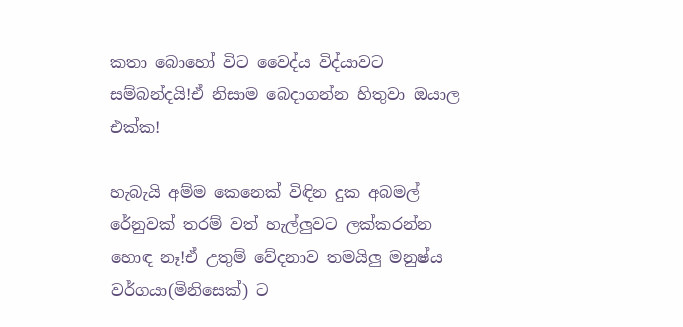කතා බොහෝ විට වෛද්ය විද්යාවට සම්බන්දයි!ඒ නිසාම බෙදාගන්න හිතුවා ඔයාල එක්ක!

හැබැයි අම්ම කෙනෙක් විඳින දුක අබමල් රේනුවක් තරම් වත් හැල්ලුවට ලක්කරන්න හොඳ නෑ!ඒ උතුම් වේදනාව තමයිලු මනුෂ්ය වර්ගයා(මිනිසෙක්) ට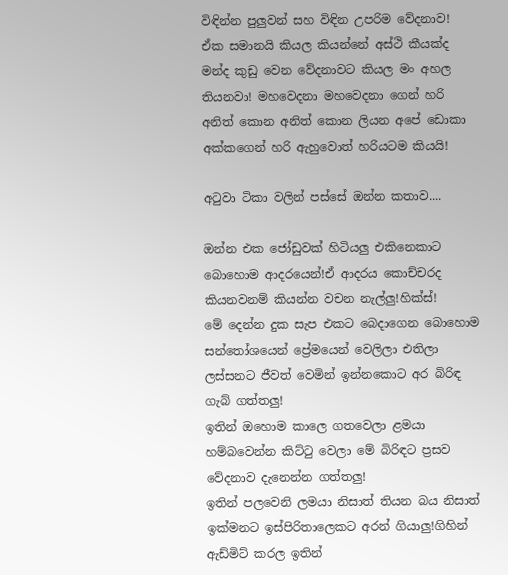විඳින්න පුලුවන් සහ විඳින උපරිම වේදනාව!   ඒක සමානයි කියල කියන්නේ අස්ථි කීයක්ද මන්ද කුඩු වෙන වේදනාවට කියල මං අහල තියනවා! මහවෙදනා මහවෙදනා ගෙන් හරි අනිත් කොන අනිත් කොන ලියන අපේ ඩොකා අක්කගෙන් හරි ඇහුවොත් හරියටම කියයි!

අටුවා ටිකා වලින් පස්සේ ඔන්න කතාව....

ඔන්න එක ජෝඩුවක් හිටියලු එකිනෙකාට බොහොම ආදරයෙන්!ඒ ආදරය කොච්චරද කියනවනම් කියන්න වචන නැල්ලු!හික්ස්!
මේ දෙන්න දුක සැප එකට බෙදාගෙන බොහොම සන්තෝශයෙන් ප්‍රේමයෙන් වෙලිලා එතිලා ලස්සනට ජීවත් වෙමින් ඉන්නකොට අර බිරිඳ ගැබ් ගත්තලු!
ඉතින් ඔහොම කාලෙ ගතවෙලා ළමයා හම්බවෙන්න කිට්ටු වෙලා මේ බිරිඳට ප්‍රසව වේදනාව දැනෙන්න ගත්තලු!
ඉතින් පලවෙනි ලමයා නිසාත් තියන බය නිසාත් ඉක්මනට ඉස්පිරිතාලෙකට අරන් ගියාලු!ගිහින් ඇඩ්මිට් කරල ඉතින්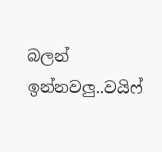බලන් ඉන්නවලු..වයිෆ්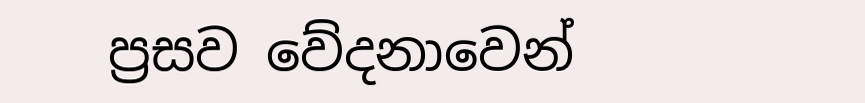ප්‍රසව වේදනාවෙන්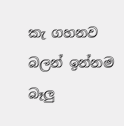කැ ගහනව බලන් ඉන්නම බෑලු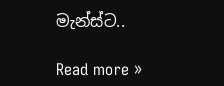මැන්ස්ට..

Read more »